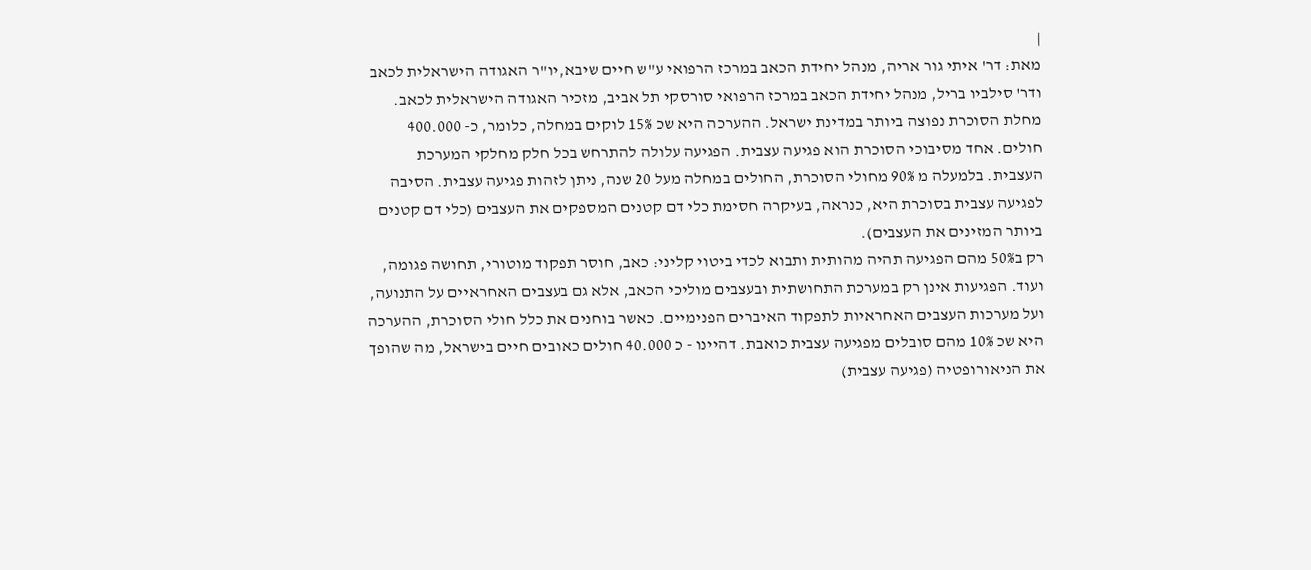|
מאת: דר' איתי גור אריה, מנהל יחידת הכאב במרכז הרפואי ע"ש חיים שיבא,יו"ר האגודה הישראלית לכאב ודר' סילביו בריל, מנהל יחידת הכאב במרכז הרפואי סורסקי תל אביב, מזכיר האגודה הישראלית לכאב.
מחלת הסוכרת נפוצה ביותר במדינת ישראל. ההערכה היא שכ 15% לוקים במחלה, כלומר, כ- 400.000 חולים. אחד מסיבוכי הסוכרת הוא פגיעה עצבית. הפגיעה עלולה להתרחש בכל חלק מחלקי המערכת העצבית. בלמעלה מ 90% מחולי הסוכרת, החולים במחלה מעל 20 שנה, ניתן לזהות פגיעה עצבית. הסיבה לפגיעה עצבית בסוכרת היא, כנראה, בעיקרה חסימת כלי דם קטנים המספקים את העצבים (כלי דם קטנים ביותר המזינים את העצבים).
רק ב50% מהם הפגיעה תהיה מהותית ותבוא לכדי ביטוי קליני: כאב, חוסר תפקוד מוטורי, תחושה פגומה, ועוד. הפגיעות אינן רק במערכת התחושתית ובעצבים מוליכי הכאב, אלא גם בעצבים האחראיים על התנועה, ועל מערכות העצבים האחראיות לתפקוד האיברים הפנימיים. כאשר בוחנים את כלל חולי הסוכרת, ההערכה היא שכ 10% מהם סובלים מפגיעה עצבית כואבת. דהיינו - כ 40.000 חולים כאובים חיים בישראל, מה שהופך את הניאורופטיה (פגיעה עצבית)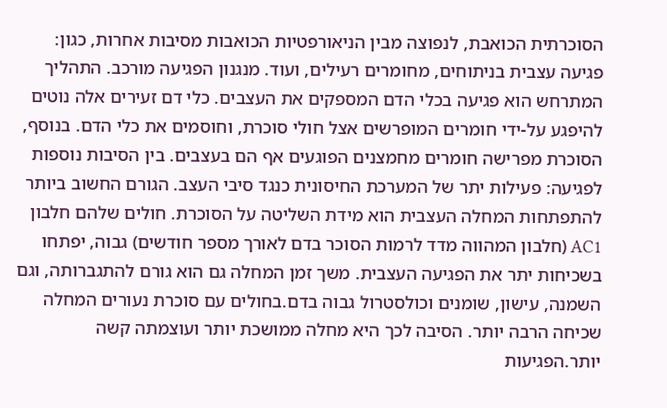הסוכרתית הכואבת, לנפוצה מבין הניאורפטיות הכואבות מסיבות אחרות, כגון: פגיעה עצבית בניתוחים, מחומרים רעילים, ועוד. מנגנון הפגיעה מורכב. התהליך המתרחש הוא פגיעה בכלי הדם המספקים את העצבים. כלי דם זעירים אלה נוטים להיפגע על-ידי חומרים המופרשים אצל חולי סוכרת, וחוסמים את כלי הדם. בנוסף, הסוכרת מפרישה חומרים מחמצנים הפוגעים אף הם בעצבים. בין הסיבות נוספות לפגיעה: פעילות יתר של המערכת החיסונית כנגד סיבי העצב. הגורם החשוב ביותר להתפתחות המחלה העצבית הוא מידת השליטה על הסוכרת. חולים שלהם חלבון AC1 (חלבון המהווה מדד לרמות הסוכר בדם לאורך מספר חודשים) גבוה, יפתחו בשכיחות יתר את הפגיעה העצבית. משך זמן המחלה גם הוא גורם להתגברותה, וגם השמנה, עישון, שומנים וכולסטרול גבוה בדם.בחולים עם סוכרת נעורים המחלה שכיחה הרבה יותר. הסיבה לכך היא מחלה ממושכת יותר ועוצמתה קשה יותר.הפגיעות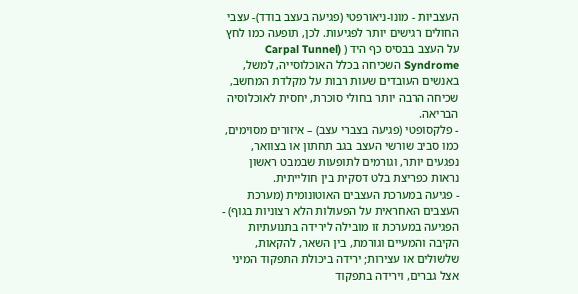העצביות - מונו-ניאורפטי (פגיעה בעצב בודד)- עצבי החולים רגישים יותר לפגיעות. לכן, תופעה כמו לחץ על העצב בבסיס כף היד ( (Carpal Tunnel Syndrome השכיחה בכלל האוכלוסייה, למשל, באנשים העובדים שעות רבות על מקלדת המחשב, שכיחה הרבה יותר בחולי סוכרת, יחסית לאוכלוסיה הבריאה.
- פלקסופטי (פגיעה בצברי עצב) – איזורים מסוימים, כמו סביב שורשי העצב בגב תחתון או בצוואר, נפגעים יותר, וגורמים לתופעות שבמבט ראשון נראות כפריצת בלט דסקית בין חולייתית.
- פגיעה במערכת העצבים האוטונומית (מערכת העצבים האחראית על הפעולות הלא רצוניות בגוף) - הפגיעה במערכת זו מובילה לירידה בתנועתיות הקיבה והמעיים וגורמת, בין השאר, להקאות, שלשולים או עצירות; ירידה ביכולת התפקוד המיני אצל גברים, וירידה בתפקוד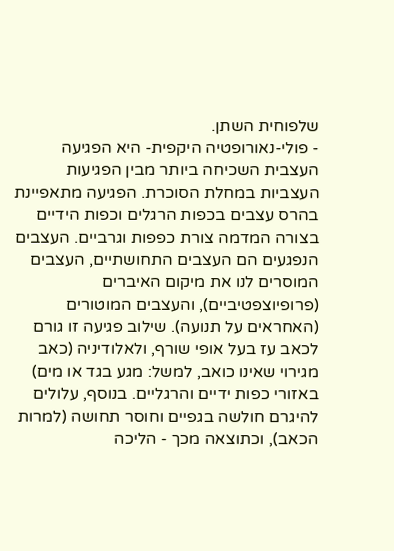שלפוחית השתן.
- פולי-נאורופטיה היקפית- היא הפגיעה העצבית השכיחה ביותר מבין הפגיעות העצביות במחלת הסוכרת. הפגיעה מתאפיינת בהרס עצבים בכפות הרגלים וכפות הידיים בצורה המדמה צורת כפפות וגרביים. העצבים הנפגעים הם העצבים התחושתיים, העצבים המוסרים לנו את מיקום האיברים (פרופיוצפטיביים), והעצבים המוטורים (האחראים על תנועה). שילוב פגיעה זו גורם לכאב עז בעל אופי שורף, ולאלודיניה (כאב מגירוי שאינו כואב, למשל: מגע בגד או מים) באזורי כפות ידיים והרגליים. בנוסף, עלולים להיגרם חולשה בגפיים וחוסר תחושה (למרות הכאב), וכתוצאה מכך - הליכה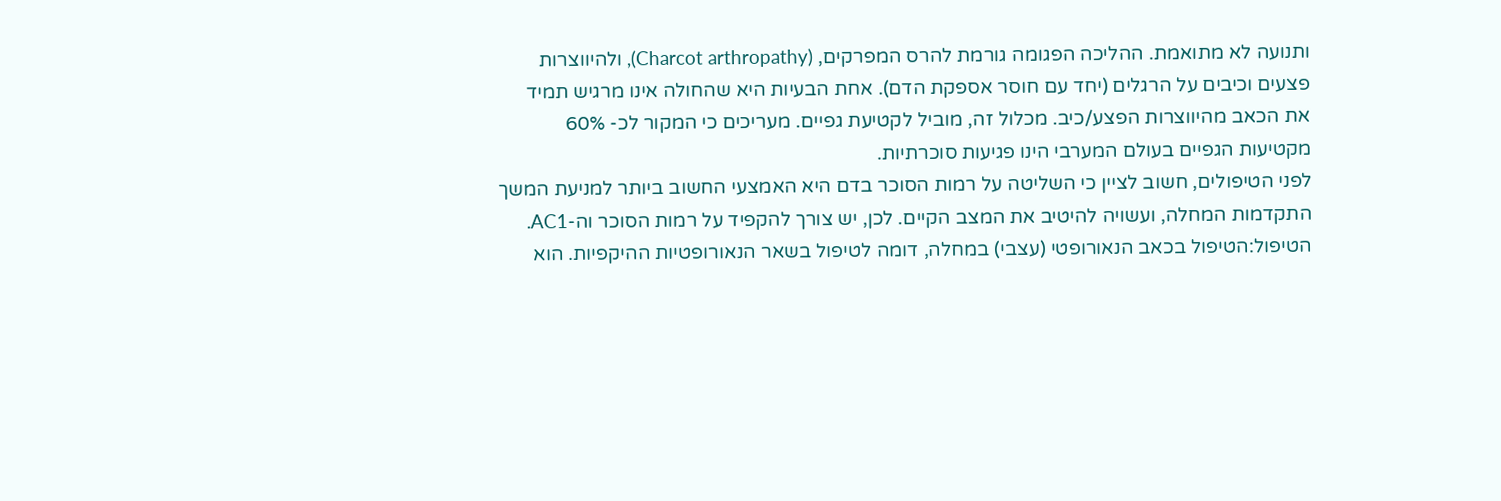ותנועה לא מתואמת. ההליכה הפגומה גורמת להרס המפרקים, (Charcot arthropathy), ולהיווצרות פצעים וכיבים על הרגלים (יחד עם חוסר אספקת הדם). אחת הבעיות היא שהחולה אינו מרגיש תמיד את הכאב מהיווצרות הפצע/כיב. מכלול זה, מוביל לקטיעת גפיים. מעריכים כי המקור לכ- 60% מקטיעות הגפיים בעולם המערבי הינו פגיעות סוכרתיות.
לפני הטיפולים, חשוב לציין כי השליטה על רמות הסוכר בדם היא האמצעי החשוב ביותר למניעת המשך התקדמות המחלה, ועשויה להיטיב את המצב הקיים. לכן, יש צורך להקפיד על רמות הסוכר וה-AC1. הטיפול:הטיפול בכאב הנאורופטי (עצבי) במחלה, דומה לטיפול בשאר הנאורופטיות ההיקפיות. הוא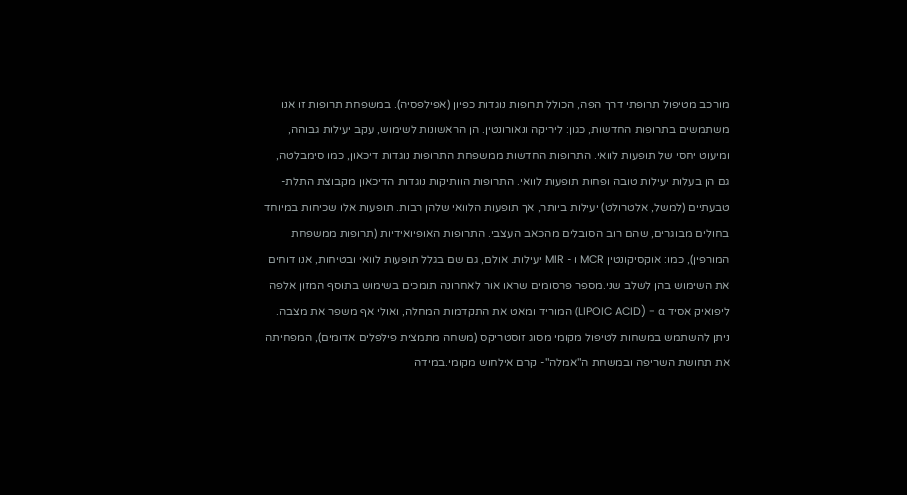מורכב מטיפול תרופתי דרך הפה, הכולל תרופות נוגדות כפיון (אפילפסיה). במשפחת תרופות זו אנו משתמשים בתרופות החדשות, כגון: ליריקה ונאורונטין. הן הראשונות לשימוש, עקב יעילות גבוהה, ומיעוט יחסי של תופעות לוואי. התרופות החדשות ממשפחת התרופות נוגדות דיכאון, כמו סימבלטה, גם הן בעלות יעילות טובה ופחות תופעות לוואי. התרופות הוותיקות נוגדות הדיכאון מקבוצת התלת-טבעתיים (למשל, אלטרולט) יעילות ביותר, אך תופעות הלוואי שלהן רבות. תופעות אלו שכיחות במיוחד בחולים מבוגרים, שהם רוב הסובלים מהכאב העצבי. התרופות האופיואידיות (תרופות ממשפחת המורפין), כמו: אוקסיקונטין MCR ו - MIR יעילות. אולם, גם שם בגלל תופעות לוואי ובטיחות, אנו דוחים את השימוש בהן לשלב שני.מספר פרסומים שראו אור לאחרונה תומכים בשימוש בתוסף המזון אלפה ליפואיק אסיד LIPOIC ACID) - α) המוריד ומאט את התקדמות המחלה, ואולי אף משפר את מצבה. ניתן להשתמש במשחות לטיפול מקומי מסוג זוסטריקס (משחה מתמצית פילפלים אדומים), המפחיתה את תחושת השריפה ובמשחת ה"אמלה"- קרם אילחוש מקומי.במידה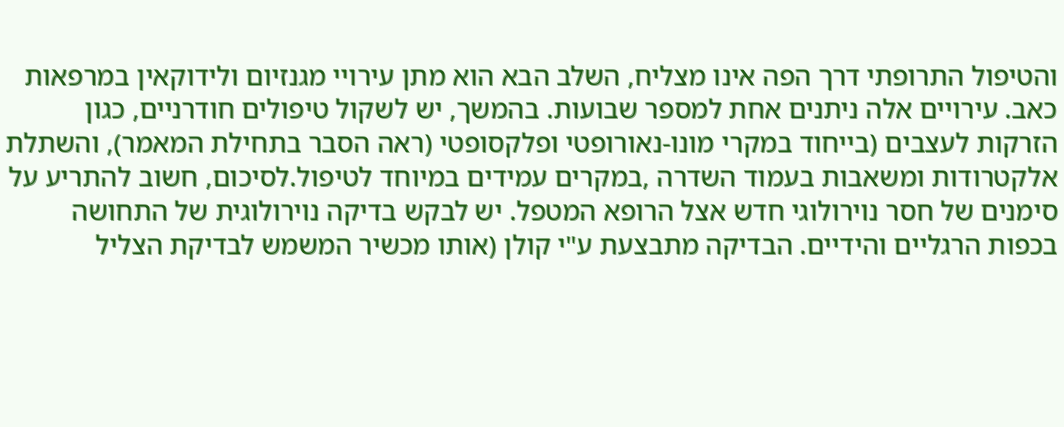והטיפול התרופתי דרך הפה אינו מצליח, השלב הבא הוא מתן עירויי מגנזיום ולידוקאין במרפאות כאב. עירויים אלה ניתנים אחת למספר שבועות. בהמשך, יש לשקול טיפולים חודרניים, כגון הזרקות לעצבים (בייחוד במקרי מונו-נאורופטי ופלקסופטי (ראה הסבר בתחילת המאמר), והשתלת אלקטרודות ומשאבות בעמוד השדרה ,במקרים עמידים במיוחד לטיפול.לסיכום, חשוב להתריע על סימנים של חסר נוירולוגי חדש אצל הרופא המטפל. יש לבקש בדיקה נוירולוגית של התחושה בכפות הרגליים והידיים. הבדיקה מתבצעת ע"י קולן (אותו מכשיר המשמש לבדיקת הצליל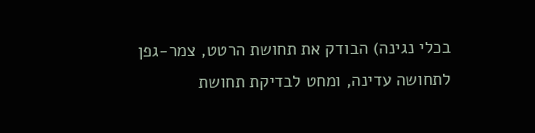בכלי נגינה) הבודק את תחושת הרטט, צמר-גפן לתחושה עדינה, ומחט לבדיקת תחושת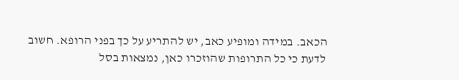הכאב. במידה ומופיע כאב, יש להתריע על כך בפני הרופא. חשוב לדעת כי כל התרופות שהוזכרו כאן, נמצאות בסל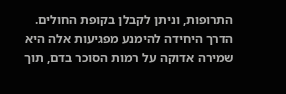התרופות, וניתן לקבלן בקופת החולים. הדרך היחידה להימנע מפגיעות אלה היא שמירה אדוקה על רמות הסוכר בדם, תוך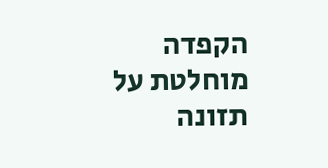הקפדה מוחלטת על תזונה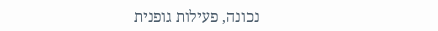נכונה, פעילות גופנית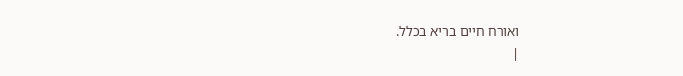ואורח חיים בריא בכלל.
|